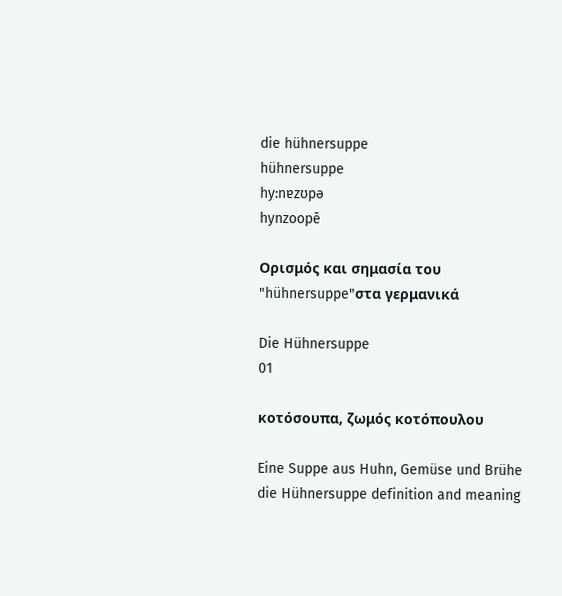die hühnersuppe
hühnersuppe
hy:nɐzʊpə
hynzoopē

Ορισμός και σημασία του "hühnersuppe"στα γερμανικά

Die Hühnersuppe
01

κοτόσουπα, ζωμός κοτόπουλου

Eine Suppe aus Huhn, Gemüse und Brühe
die Hühnersuppe definition and meaning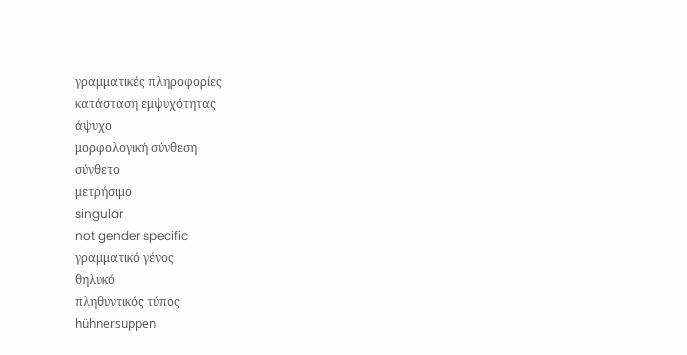γραμματικές πληροφορίες
κατάσταση εμψυχότητας
άψυχο
μορφολογική σύνθεση
σύνθετο
μετρήσιμο
singular
not gender specific
γραμματικό γένος
θηλυκό
πληθυντικός τύπος
hühnersuppen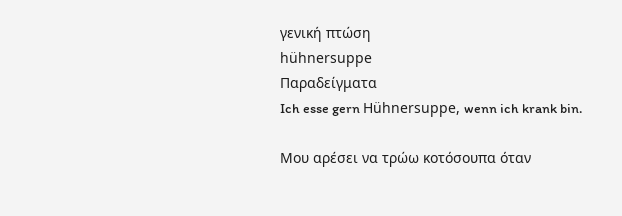γενική πτώση
hühnersuppe
Παραδείγματα
Ich esse gern Hühnersuppe, wenn ich krank bin.

Μου αρέσει να τρώω κοτόσουπα όταν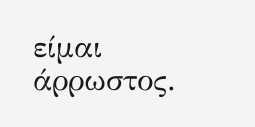είμαι άρρωστος.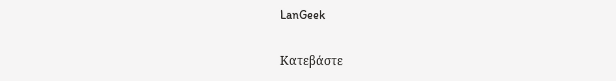LanGeek

Κατεβάστε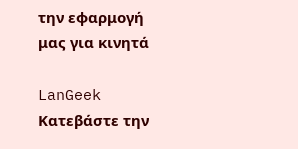την εφαρμογή μας για κινητά

LanGeek
Κατεβάστε την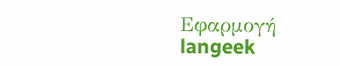Εφαρμογή
langeek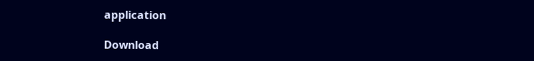application

Download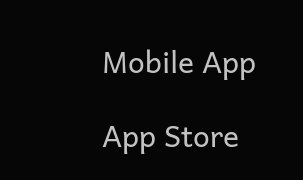Mobile App

App Store